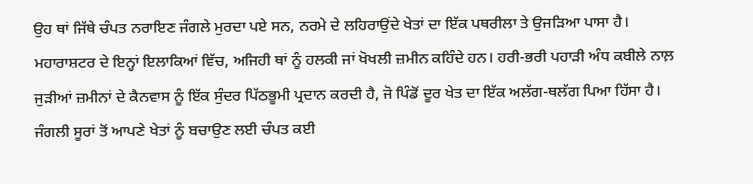ਉਹ ਥਾਂ ਜਿੱਥੇ ਚੰਪਤ ਨਰਾਇਣ ਜੰਗਲੇ ਮੁਰਦਾ ਪਏ ਸਨ, ਨਰਮੇ ਦੇ ਲਹਿਰਾਉਂਦੇ ਖੇਤਾਂ ਦਾ ਇੱਕ ਪਥਰੀਲਾ ਤੇ ਉਜੜਿਆ ਪਾਸਾ ਹੈ।
ਮਹਾਰਾਸ਼ਟਰ ਦੇ ਇਨ੍ਹਾਂ ਇਲਾਕਿਆਂ ਵਿੱਚ, ਅਜਿਹੀ ਥਾਂ ਨੂੰ ਹਲਕੀ ਜਾਂ ਖੋਖਲੀ ਜ਼ਮੀਨ ਕਹਿੰਦੇ ਹਨ। ਹਰੀ-ਭਰੀ ਪਹਾੜੀ ਅੰਧ ਕਬੀਲੇ ਨਾਲ਼ ਜੁੜੀਆਂ ਜ਼ਮੀਨਾਂ ਦੇ ਕੈਨਵਾਸ ਨੂੰ ਇੱਕ ਸੁੰਦਰ ਪਿੱਠਭੂਮੀ ਪ੍ਰਦਾਨ ਕਰਦੀ ਹੈ, ਜੋ ਪਿੰਡੋਂ ਦੂਰ ਖੇਤ ਦਾ ਇੱਕ ਅਲੱਗ-ਥਲੱਗ ਪਿਆ ਹਿੱਸਾ ਹੈ।
ਜੰਗਲੀ ਸੂਰਾਂ ਤੋਂ ਆਪਣੇ ਖੇਤਾਂ ਨੂੰ ਬਚਾਉਣ ਲਈ ਚੰਪਤ ਕਈ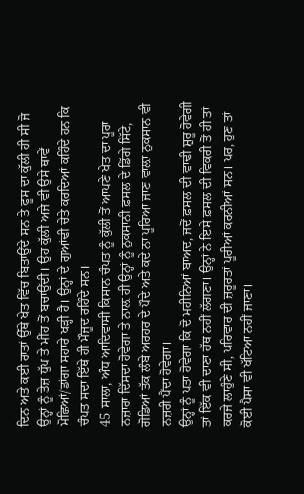ਦਿਨ ਅਤੇ ਕਈ ਰਾਤਾਂ ਉੱਥੇ ਖੇਤ ਵਿੱਚ ਬਿਤਾਉਂਦੇ ਸਨ ਤੇ ਫੂਸ ਦਾ ਕੁੱਲੀ ਹੀ ਸੀ ਜੋ ਉਨ੍ਹਾਂ ਨੂੰ ਤੇਜ਼ ਧੁੱਪ ਤੇ ਮੀਂਹ ਤੋਂ ਬਚਾਉਂਦੀ। ਉਹ ਕੁੱਲੀ ਅਜੇ ਵੀ ਉਸੇ ਥਾਵੇਂ ਮੋਛਿਆਂ/ਡਾਂਗਾ ਸਹਾਰੇ ਖੜ੍ਹੀ ਹੈ। ਉਨ੍ਹਾਂ ਦੇ ਗੁਆਂਢੀ ਚੇਤੇ ਕਰਦਿਆਂ ਕਹਿੰਦੇ ਹਨ ਕਿ ਚੰਪਤ ਸਦਾ ਇੱਥੇ ਹੀ ਮੌਜੂਦ ਰਹਿੰਦੇ ਸਨ।
45 ਸਾਲਾ, ਅੰਧ ਆਦਿਵਾਸੀ ਕਿਸਾਨ ਚੰਪਤ ਨੂੰ ਕੁੱਲੀ ਤੋਂ ਆਪਣੇ ਖੇਤ ਦਾ ਪੂਰਾ ਨਜ਼ਾਰਾ ਦਿੱਸਦਾ ਹੋਵੇਗਾ ਤੇ ਨਾਲ਼ ਹੀ ਉਨ੍ਹਾਂ ਨੂੰ ਨੁਕਸਾਨੀ ਫ਼ਸਲ ਦੇ ਡਿੱਗੇ ਸਿੱਟੇ, ਗੋਡਿਆਂ ਤੱਕ ਲੰਬੇ ਅਰਹਰ ਦੇ ਪੌਦੇ ਅਤੇ ਕਦੇ ਨਾ ਪੂਰਿਆ ਜਾਣ ਵਾਲ਼ਾ ਨੁਕਸਾਨ ਵੀ ਨਜ਼ਰੀ ਪੈਂਦਾ ਹੋਵੇਗਾ।
ਉਨ੍ਹਾਂ ਨੂੰ ਪਤਾ ਹੋਵੇਗਾ ਕਿ ਦੋ ਮਹੀਨਿਆਂ ਬਾਅਦ, ਜਦੋਂ ਫ਼ਸਲ ਦੀ ਵਾਢੀ ਸ਼ੁਰੂ ਹੋਵੇਗੀ ਤਾਂ ਇੱਕ ਵੀ ਦਾਣਾ ਹੱਥ ਨਹੀਂ ਲੱਗਣਾ। ਉਨ੍ਹਾਂ ਨੇ ਇਸੇ ਫ਼ਸਲ ਦੀ ਵਿਕਰੀ ਤੋਂ ਹੀ ਤਾਂ ਕਰਜੇ ਲਾਹੁੰਣੇ ਸੀ, ਪਰਿਵਾਰ ਦੀ ਜ਼ਰੂਰਤਾਂ ਪੂਰੀਆਂ ਕਰਨੀਆਂ ਸਨ। ਪਰ, ਹੁਣ ਤਾਂ ਕੋਈ ਪੈਸਾ ਵੀ ਖੱਟਿਆ ਨਹੀਂ ਜਾਣਾ।